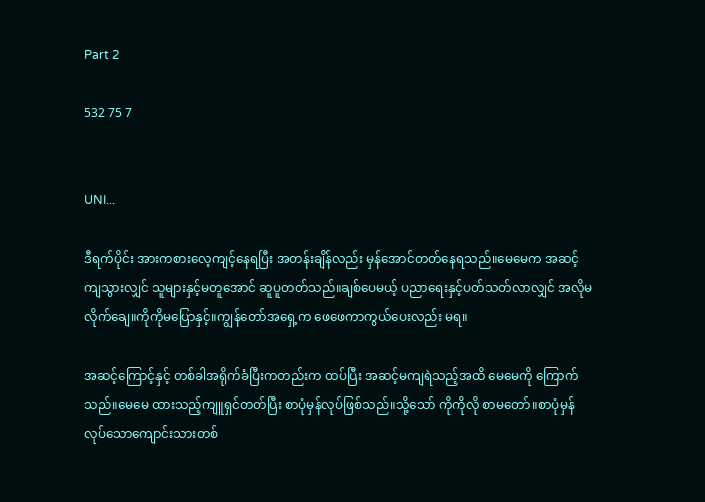Part 2

532 75 7


UNI...

ဒီရက်ပိုင်း အားကစားလေ့ကျင့်နေရပြီး အတန်းချိန်လည်း မှန်အောင်တတ်နေရသည်။မေမေက အဆင့်ကျသွားလျှင် သူများနှင့်မတူအောင် ဆူပူတတ်သည်။ချစ်ပေမယ့် ပညာရေးနှင့်ပတ်သတ်လာလျှင် အလိုမလိုက်ချေ။ကိုကိုမပြောနှင့်။ကျွန်တော်အရှေ့က ဖေဖေကာကွယ်ပေးလည်း မရ။

အဆင့်ကြောင့်နှင့် တစ်ခါအရိုက်ခံပြီးကတည်းက ထပ်ပြီး အဆင့်မကျရဲသည့်အထိ မေမေကို ကြောက်သည်။မေမေ ထားသည့်ကျူရှင်တတ်ပြီး စာပုံမှန်လုပ်ဖြစ်သည်။သို့‌သော် ကိုကိုလို စာမတော်။စာပုံမှန်လုပ်သောကျောင်းသားတစ်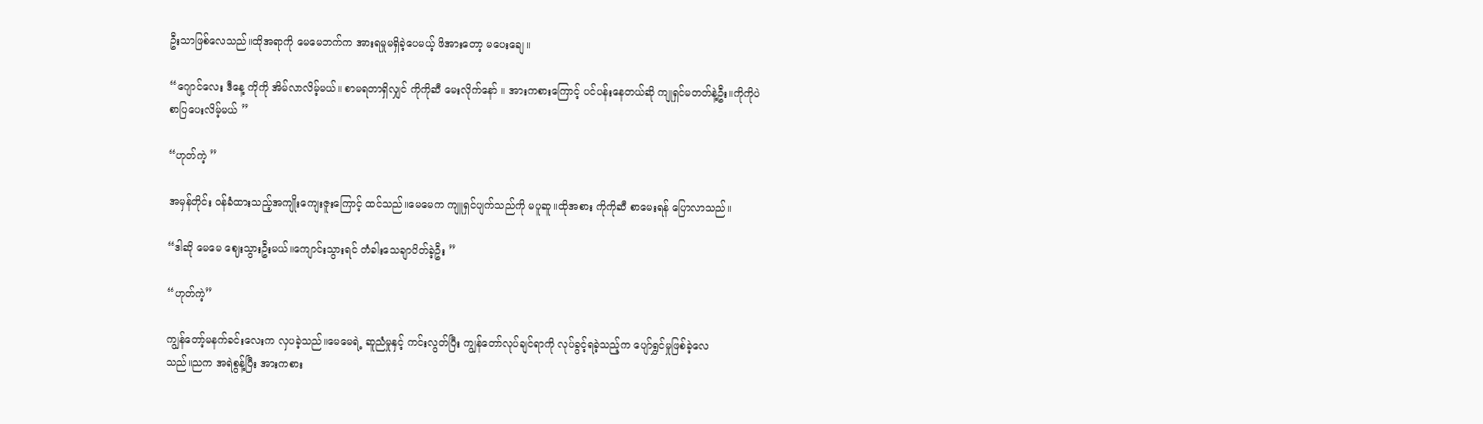ဦးသာဖြစ်လေသည်။ထိုအရာကို မေမေဘက်က အားရမှုမရှိခဲ့ပေမယ့် ဖိအားတော့ မပေးချေ။

“ဂျောင်လေး ဒီနေ့ ကိုကို အိမ်လာလိမ့်မယ်။ စာမရတာရှိလျှင် ကိုကိုဆီ မေးလိုက်နော် ။ အားကစားကြောင့် ပင်ပန်းနေတယ်ဆို ကျုရှင်မတတ်နဲ့ဦး။ကိုကိုပဲ စာပြပေးလိမ့်မယ် ”

“ဟုတ်ကဲ့ ”

အမှန်တိုင်း ဝန်ခံထားသည့်အ‌ကျိုးကျေးဇူးကြောင့် ထင်သည်။မေမေက ကျူရှင်ပျက်သည်ကို မပူဆူ။ထိုအစား ကိုကိုဆီ စာမေးရန် ပြောလာသည်။

“ဒါဆို မေမေ ဈေးသွားဦးမယ်။ကျောင်းသွားရင် တံခါးသေချာပိတ်ခဲ့ဦး ”

“ဟုတ်ကဲ့”

ကျွန်တော့်မနက်ခင်းလေးက လှပခဲ့သည်။မေမေရဲ့ ဆူညံမှုနှင့် ကင်းလွတ်ပြီး ကျွန်တော်လုပ်ချင်ရာကို လုပ်ခွင့်ရခဲ့သည့်က ပျော်ရွှင်မှုဖြစ်ခဲ့လေ
သည်။ညက အ‌ရဲစွန့်ပြီး အားကစား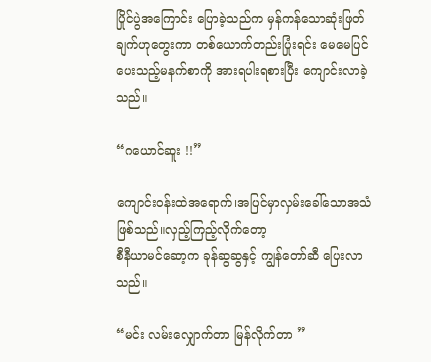ပြိုင်ပွဲအကြောင်း ပြောခဲ့သည်က မှန်ကန်သောဆုံးဖြတ်ချက်ဟုတွေးကာ တစ်ယောက်တည်းပြုံးရင်း မေမေပြင်ပေးသည့်မနက်စာကို အားရပါးရစားပြီး ကျောင်းလာခဲ့သည်။

“ဂယောင်ဆူး !!”

ကျောင်းဝန်းထဲအရောက်၊အပြင်မှာလှမ်းခေါ်သောအသံဖြစ်သည်။လှည့်ကြည့်လိုက်တော့
စီနီယာမင်ဆော့က ခုန်ဆွဆွနှင့် ကျွန်တော်ဆီ ပြေးလာသည်။

“မင်း လမ်းလျှောက်တာ မြန်လိုက်တာ ”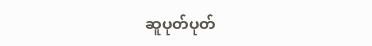ဆူပုတ်ပုတ်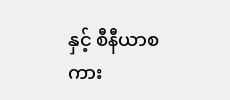နှင့် စီနီယာစကား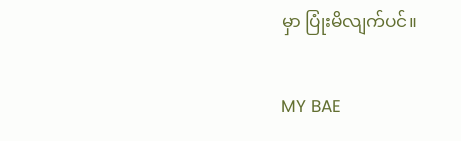မှာ ပြုံးမိလျက်ပင်။

MY BAE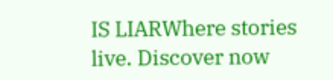IS LIARWhere stories live. Discover now